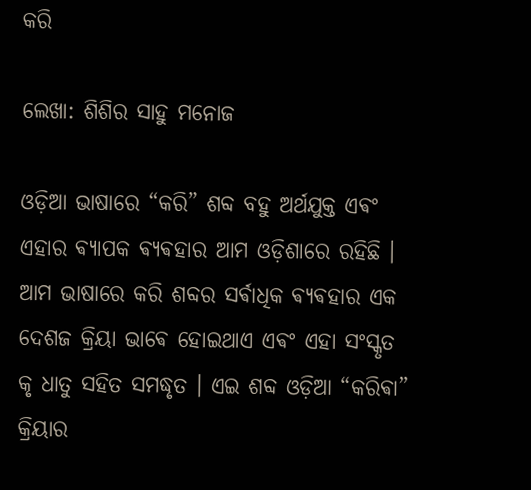କରି

ଲେଖା: ଶିଶିର ସାହୁ ମନୋଜ

ଓଡ଼ିଆ ଭାଷାରେ “କରି” ଶବ୍ଦ ବହୁ ଅର୍ଥଯୁକ୍ତ ଏଵଂ ଏହାର ଵ୍ଯାପକ ଵ୍ଯଵହାର ଆମ ଓଡ଼ିଶାରେ ରହିଛି । ଆମ ଭାଷାରେ କରି ଶବ୍ଦର ସର୍ଵାଧିକ ଵ୍ଯଵହାର ଏକ ଦେଶଜ କ୍ରିୟା ଭାଵେ ହୋଇଥାଏ ଏଵଂ ଏହା ସଂସ୍କୃତ କୃ ଧାତୁ ସହିତ ସମଦ୍ଧୃତ । ଏଇ ଶବ୍ଦ ଓଡ଼ିଆ “କରିଵା” କ୍ରିୟାର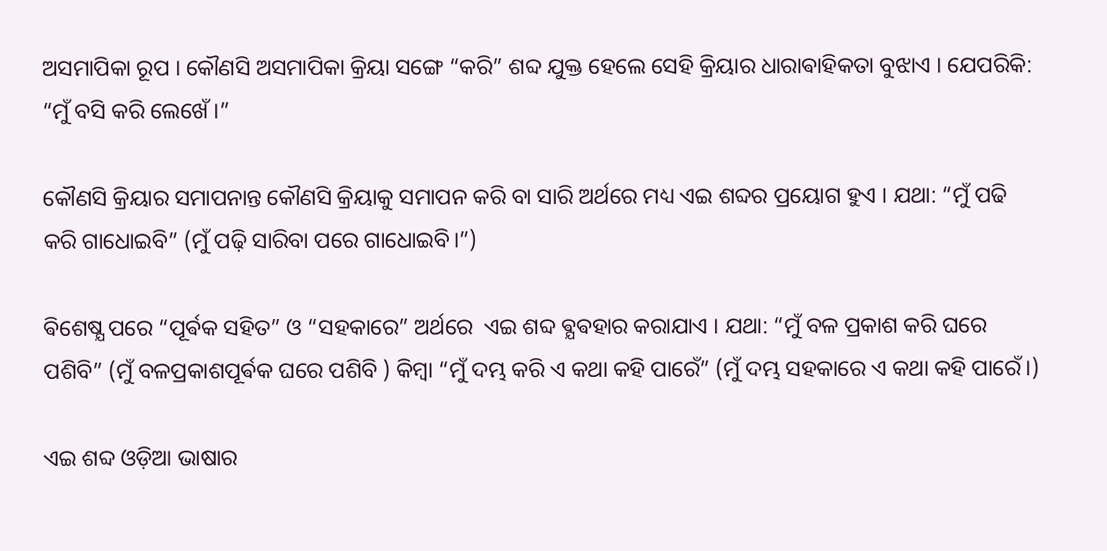ଅସମାପିକା ରୂପ । କୌଣସି ଅସମାପିକା କ୍ରିୟା ସଙ୍ଗେ “କରି” ଶବ୍ଦ ଯୁକ୍ତ ହେଲେ ସେହି କ୍ରିୟାର ଧାରାଵାହିକତା ବୁଝାଏ । ଯେପରିକି: “ମୁଁ ବସି କରି ଲେଖେଁ ।”

କୌଣସି କ୍ରିୟାର ସମାପନାନ୍ତ କୌଣସି କ୍ରିୟାକୁ ସମାପନ କରି ବା ସାରି ଅର୍ଥରେ ମଧ୍ୟ ଏଇ ଶବ୍ଦର ପ୍ରୟୋଗ ହୁଏ । ଯଥା: “ମୁଁ ପଢି କରି ଗାଧୋଇବି” (ମୁଁ ପଢ଼ି ସାରିବା ପରେ ଗାଧୋଇବି।”)

ଵିଶେଷ୍ଯ ପରେ “ପୂର୍ଵକ ସହିତ” ଓ “ସହକାରେ” ଅର୍ଥରେ  ଏଇ ଶବ୍ଦ ଵ୍ଯଵହାର କରାଯାଏ । ଯଥା: “ମୁଁ ବଳ ପ୍ରକାଶ କରି ଘରେ ପଶିବି” (ମୁଁ ବଳପ୍ରକାଶପୂର୍ଵକ ଘରେ ପଶିବି ) କିମ୍ବା “ମୁଁ ଦମ୍ଭ କରି ଏ କଥା କହି ପାରେଁ” (ମୁଁ ଦମ୍ଭ ସହକାରେ ଏ କଥା କହି ପାରେଁ।)

ଏଇ ଶବ୍ଦ ଓଡ଼ିଆ ଭାଷାର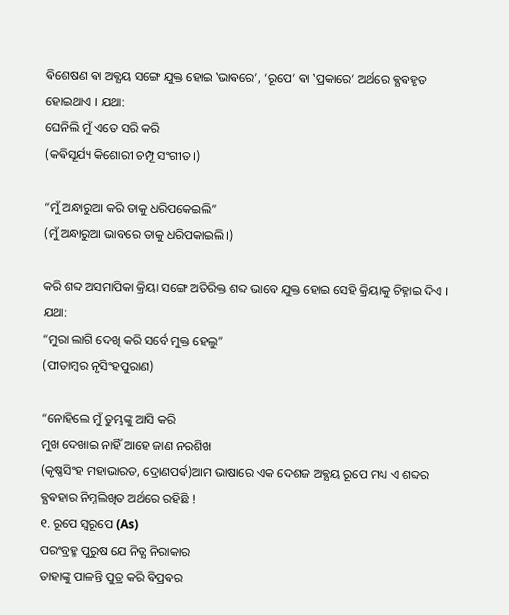ଵିଶେଷଣ ଵା ଅଵ୍ଯୟ ସଙ୍ଗେ ଯୁକ୍ତ ହୋଇ ‛ଭାଵରେ’, ‘ରୂପେ’ ଵା ‛ପ୍ରକାରେ’ ଅର୍ଥରେ ଵ୍ଯଵହୃତ ହୋଇଥାଏ । ଯଥା:
ଘେନିଲି ମୁଁ ଏତେ ସରି କରି
(କଵିସୂର୍ଯ୍ୟ କିଶୋରୀ ଚମ୍ପୂ ସଂଗୀତ।)

“ମୁଁ ଅନ୍ଧାରୁଆ କରି ତାକୁ ଧରିପକେଇଲି”
(ମୁଁ ଅନ୍ଧାରୁଆ ଭାବରେ ତାକୁ ଧରିପକାଇଲି।)

କରି ଶବ୍ଦ ଅସମାପିକା କ୍ରିୟା ସଙ୍ଗେ ଅତିରିକ୍ତ ଶବ୍ଦ ଭାବେ ଯୁକ୍ତ ହୋଇ ସେହି କ୍ରିୟାକୁ ଚିହ୍ନାଇ ଦିଏ । ଯଥା:
“ମୁରା ଲାଗି ଦେଖି କରି ସର୍ବେ ମୁକ୍ତ ହେଲୁ”
(ପୀତାମ୍ବର ନୃସିଂହପୁରାଣ)

“ନୋହିଲେ ମୁଁ ତୁମ୍ଭଙ୍କୁ ଆସି କରି
ମୁଖ ଦେଖାଇ ନାହିଁ ଆହେ ଜାଣ ନରଶିଖ
(କୃଷ୍ଣସିଂହ ମହାଭାରତ, ଦ୍ରୋଣପର୍ଵ)ଆମ ଭାଷାରେ ଏକ ଦେଶଜ ଅଵ୍ଯୟ ରୂପେ ମଧ୍ୟ ଏ ଶବ୍ଦର ଵ୍ଯଵହାର ନିମ୍ନଲିଖିତ ଅର୍ଥରେ ରହିଛି !
୧. ରୂପେ ସ୍ବରୂପେ (As)
ପରଂବ୍ରହ୍ମ ପୁରୁଷ ଯେ ନିତ୍ଯ ନିରାକାର
ତାହାଙ୍କୁ ପାଳନ୍ତି ପୁତ୍ର କରି ଵିପ୍ରଵର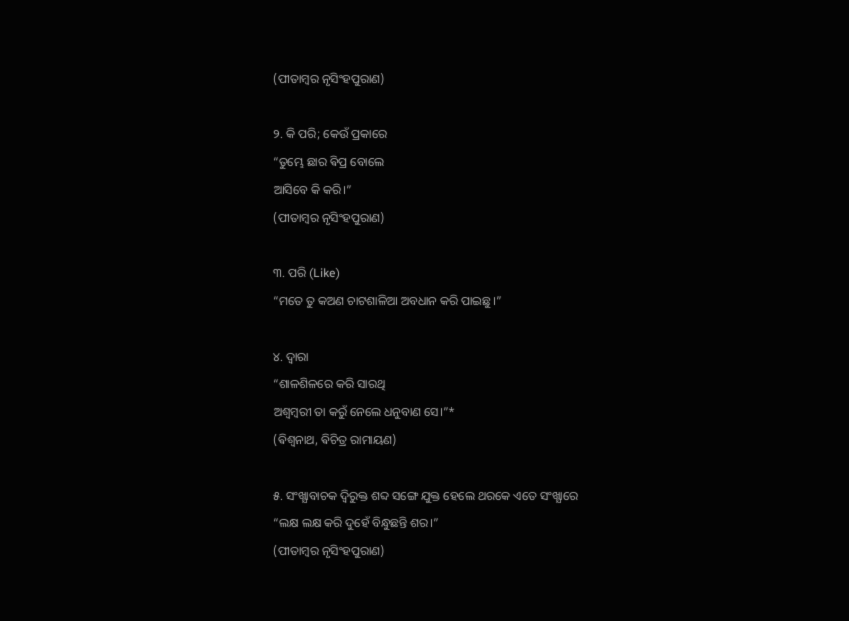(ପୀତାମ୍ବର ନୃସିଂହପୁରାଣ)

୨. କି ପରି; କେଉଁ ପ୍ରକାରେ
“ତୁମ୍ଭେ ଛାର ଵିପ୍ର ବୋଲେ
ଆସିବେ କି କରି।”
(ପୀତାମ୍ବର ନୃସିଂହପୁରାଣ)

୩. ପରି (Like)
“ମତେ ତୁ କଅଣ ଚାଟଶାଳିଆ ଅବଧାନ କରି ପାଇଛୁ।”

୪. ଦ୍ବାରା
“ଶାଳଶିଳରେ କରି ସାରଥି
ଅଶ୍ବମ୍ବରୀ ତା କରୁଁ ନେଲେ ଧନୁବାଣ ସେ।”*
(ଵିଶ୍ବନାଥ, ଵିଚିତ୍ର ରାମାୟଣ)

୫. ସଂଖ୍ଯାବାଚକ ଦ୍ବିରୁକ୍ତ ଶବ୍ଦ ସଙ୍ଗେ ଯୁକ୍ତ ହେଲେ ଥରକେ ଏତେ ସଂଖ୍ଯାରେ
“ଲକ୍ଷ ଲକ୍ଷ କରି ଦୁହେଁ ବିନ୍ଧୁଛନ୍ତି ଶର।”
(ପୀତାମ୍ବର ନୃସିଂହପୁରାଣ)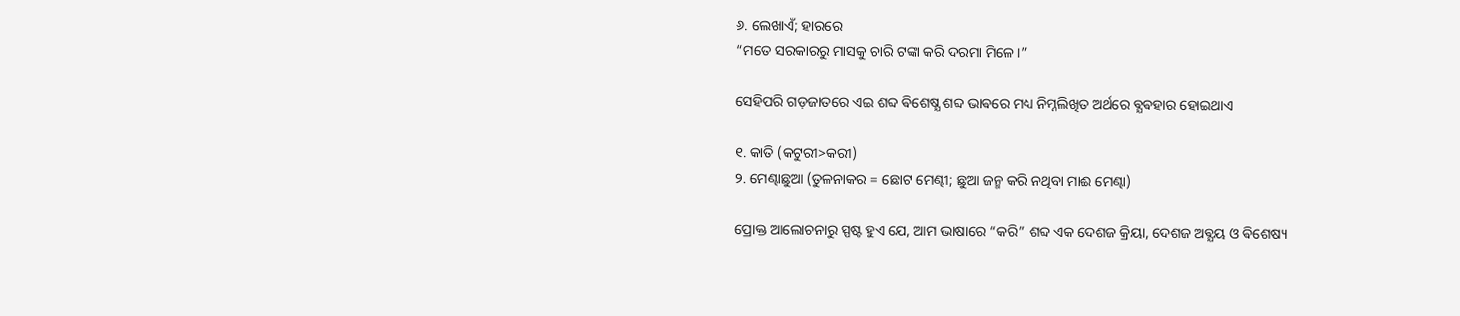୬. ଲେଖାଏଁ; ହାରରେ
“ମତେ ସରକାରରୁ ମାସକୁ ଚାରି ଟଙ୍କା କରି ଦରମା ମିଳେ।”

ସେହିପରି ଗଡ଼ଜାତରେ ଏଇ ଶବ୍ଦ ଵିଶେଷ୍ଯ ଶବ୍ଦ ଭାଵରେ ମଧ୍ୟ ନିମ୍ନଲିଖିତ ଅର୍ଥରେ ଵ୍ଯଵହାର ହୋଇଥାଏ

୧. କାତି (କଟୁରୀ>କରୀ)
୨. ମେଣ୍ଢାଛୁଆ (ତୁଳନାକର = ଛୋଟ ମେଣ୍ଢୀ; ଛୁଆ ଜନ୍ମ କରି ନଥିବା ମାଈ ମେଣ୍ଢା)

ପ୍ରୋକ୍ତ ଆଲୋଚନାରୁ ସ୍ପଷ୍ଟ ହୁଏ ଯେ, ଆମ ଭାଷାରେ “କରି” ଶବ୍ଦ ଏକ ଦେଶଜ କ୍ରିୟା, ଦେଶଜ ଅଵ୍ଯୟ ଓ ଵିଶେଷ୍ୟ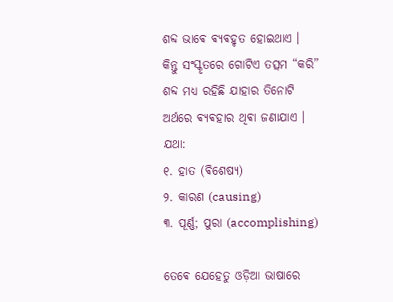ଶବ୍ଦ ଭାଵେ ଵ୍ଯଵହୃତ ହୋଇଥାଏ । କିନ୍ତୁ ସଂସ୍କୃତରେ ଗୋଟିଏ ତତ୍ସମ “କରି” ଶବ୍ଦ ମଧ୍ୟ ରହିଛି ଯାହାର ତିନୋଟି ଅର୍ଥରେ ଵ୍ଯଵହାର ଥିଵା ଜଣାଯାଏ । ଯଥା:
୧. ହାତ (ଵିଶେଷ୍ଯ)
୨. କାରଣ (causing)
୩. ପୂର୍ଣ୍ଣ; ପୁରା (accomplishing)

ତେଵେ ଯେହେତୁ ଓଡ଼ିଆ ଭାଷାରେ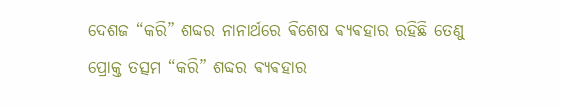ଦେଶଜ “କରି” ଶବ୍ଦର ନାନାର୍ଥରେ ଵିଶେଷ ଵ୍ଯଵହାର ରହିଛି ତେଣୁ ପ୍ରୋକ୍ତ ତତ୍ସମ “କରି” ଶବ୍ଦର ଵ୍ଯଵହାର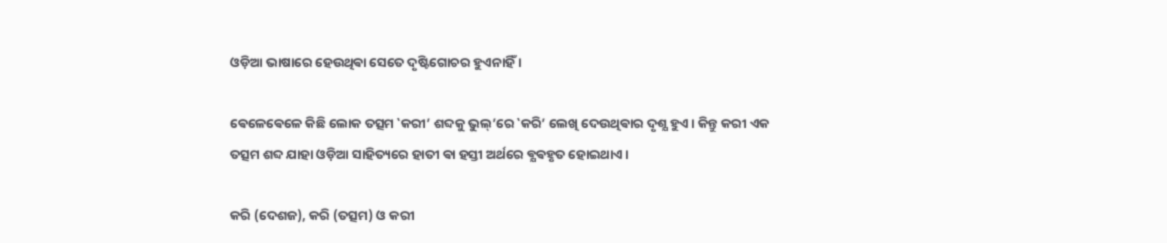ଓଡ଼ିଆ ଭାଷାରେ ହେଉଥିଵା ସେତେ ଦୃଷ୍ଟିଗୋଚର ହୁଏନାହିଁ ।

ଵେଳେଵେଳେ କିଛି ଲୋକ ତତ୍ସମ ‛କରୀ’ ଶବ୍ଦକୁ ଭୁଲ୍’ରେ ‛କରି’ ଲେଖି ଦେଉଥିଵାର ଦୃଶ୍ଯ ହୁଏ । କିନ୍ତୁ କରୀ ଏକ ତତ୍ସମ ଶବ୍ଦ ଯାହା ଓଡ଼ିଆ ସାହିତ୍ୟରେ ହାତୀ ଵା ହସ୍ତୀ ଅର୍ଥରେ ଵ୍ଯଵହୃତ ହୋଇଥାଏ ।

କରି (ଦେଶଜ), କରି (ତତ୍ସମ) ଓ କରୀ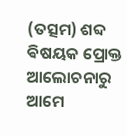(ତତ୍ସମ) ଶବ୍ଦ ଵିଷୟକ ପ୍ରୋକ୍ତ ଆଲୋଚନାରୁ ଆମେ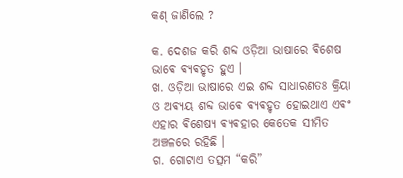କଣ୍ ଜାଣିଲେ ?

କ. ଦେଶଜ କରି ଶବ୍ଦ ଓଡ଼ିଆ ଭାଷାରେ ଵିଶେଷ ଭାଵେ ଵ୍ଯଵହୃତ ହୁଏ ।
ଖ. ଓଡ଼ିଆ ଭାଷାରେ ଏଇ ଶବ୍ଦ ସାଧାରଣତଃ କ୍ରିୟା ଓ ଅଵ୍ଯୟ ଶବ୍ଦ ଭାଵେ ଵ୍ଯଵହୃତ ହୋଇଥାଏ ଏଵଂ ଏହାର ଵିଶେଷ୍ଯ ଵ୍ଯଵହାର କେତେକ ସୀମିତ ଅଞ୍ଚଳରେ ରହିଛି ।
ଗ. ଗୋଟାଏ ତତ୍ସମ “କରି”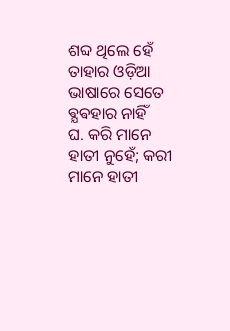ଶବ୍ଦ ଥିଲେ ହେଁ ତାହାର ଓଡ଼ିଆ ଭାଷାରେ ସେତେ ଵ୍ଯଵହାର ନାହିଁ
ଘ. କରି ମାନେ ହାତୀ ନୁହେଁ; କରୀ ମାନେ ହାତୀ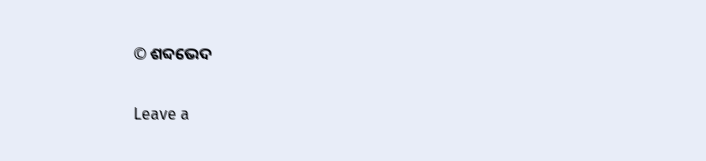© ଶବ୍ଦଭେଦ

Leave a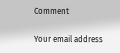Comment

Your email address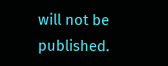will not be published.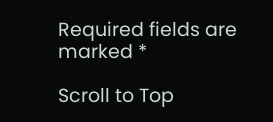Required fields are marked *

Scroll to Top